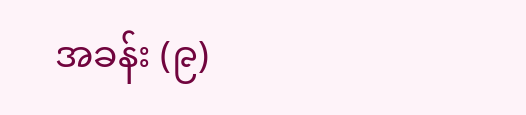အခန်း (၉)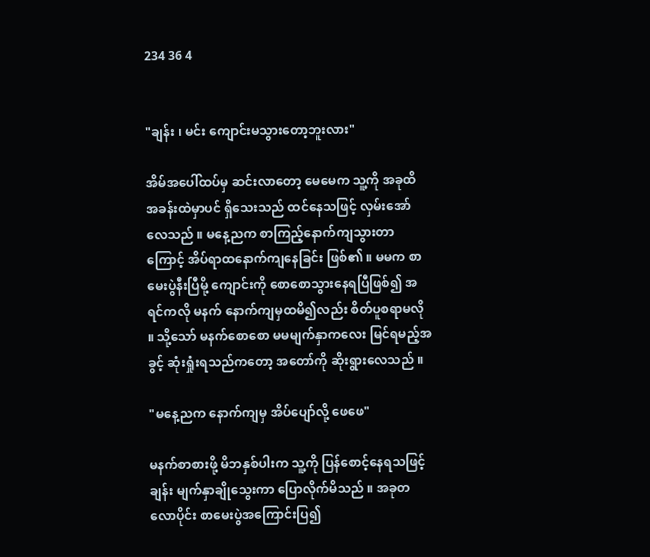234 36 4


"ချန်း ၊ မင်း ကျောင်းမသွားတော့ဘူးလား"

အိမ်အပေါ်ထပ်မှ ဆင်းလာတော့ မေမေက သူ့ကို အခုထိ အခန်းထဲမှာပင် ရှိသေးသည် ထင်နေသဖြင့် လှမ်းအော်လေသည် ။ မနေ့ညက စာကြည့်နောက်ကျသွားတာကြောင့် အိပ်ရာထနောက်ကျနေခြင်း ဖြစ်၏ ။ မမက စာမေးပွဲနီးပြီမို့ ကျောင်းကို စောစောသွားနေရပြီဖြစ်၍ ‌အရင်ကလို မနက် နောက်ကျမှထမိ၍လည်း စိတ်ပူစရာမလို ။ သို့သော် မနက်စောစော မမမျက်နှာကလေး မြင်ရမည့်အခွင့် ဆုံးရှုံးရသည်ကတော့ အတော်ကို ဆိုးရွားလေသည် ။

"မနေ့ညက နောက်ကျမှ အိပ်ပျော်လို့ ဖေဖေ"

မနက်စာစားဖို့ မိဘနှစ်ပါးက သူ့ကို ပြန်စောင့်နေရသဖြင့် ချန်း မျက်နှာချိုသွေးကာ ပြောလိုက်မိသည် ။ အခုတလောပိုင်း စာမေးပွဲအကြောင်းပြ၍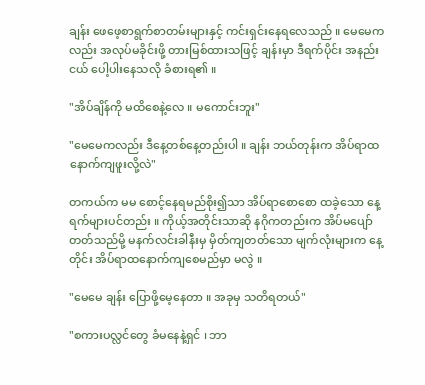ချန်း ဖေဖေ့စာရွက်စာတမ်းများနှင့် ကင်းရှင်းနေရလေသည် ။ မေမေကလည်း အလုပ်မခိုင်းဖို့ တားမြစ်ထားသဖြင့် ချန်းမှာ ဒီရက်ပိုင်း အနည်းငယ် ပေါ့ပါးနေသလို ခံစားရ၏ ။

"အိပ်ချိန်ကို မထိစေနဲ့လေ ။ မကောင်းဘူး"

"မေမေကလည်း ဒီနေ့တစ်နေ့တည်းပါ ။ ချန်း ဘယ်တုန်းက အိပ်ရာထ နောက်ကျဖူးလို့လဲ"

တကယ်က မမ စောင့်နေရမည်စိုး၍သာ အိပ်ရာစောစော ထခဲ့သော နေ့ရက်များပင်တည်း ။ ကိုယ့်အတိုင်းသာဆို နဂိုကတည်းက အိပ်မပျော်တတ်သည်မို့ မနက်လင်းခါနီးမှ မှိတ်ကျတတ်သော မျက်လုံးများက နေ့တိုင်း အိပ်ရာထနောက်ကျစေမည်မှာ မလွဲ ။

"မေမေ ချန်း ပြောဖို့မေ့နေတာ ။ အခုမှ သတိရတယ်"

"စကားပလ္လင်တွေ ခံမနေနဲ့ရှင် ၊ ဘာ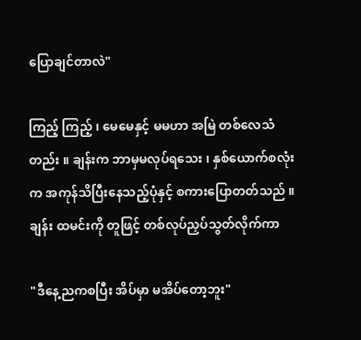ပြောချင်တာလဲ"

ကြည့် ကြည့် ၊ မေမေနှင့် မမဟာ အမြဲ တစ်လေသံတည်း ။ ချန်းက ဘာမှမလုပ်ရသေး ၊ နှစ်ယောက်စလုံးက အကုန်သိပြီးနေသည့်ပုံနှင့် စကားပြောတတ်သည် ။ ချန်း ထမင်းကို တူဖြင့် တစ်လုပ်ညှပ်သွတ်လိုက်ကာ

"ဒီနေ့ညကစပြီး အိပ်မှာ မအိပ်တော့ဘူး"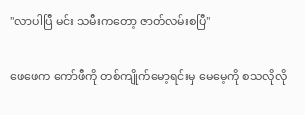"လာပါပြီ မင်း သမီးကတော့ ဇာတ်လမ်းစပြီ"

ဖေဖေက ကော်ဖီကို တစ်ကျိုက်မော့ရင်းမှ မေမေ့ကို စသလိုလို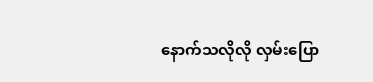နောက်သလိုလို လှမ်းပြော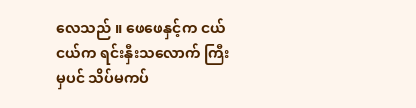လေသည် ။ ဖေဖေနှင့်က ငယ်ငယ်က ရင်းနှီးသလောက် ကြီးမှပင် သိပ်မကပ်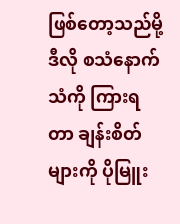ဖြစ်တော့သည်မို့ ဒီလို စသံနောက်သံကို ကြားရတာ ချန်းစိတ်များကို ပိုမြူး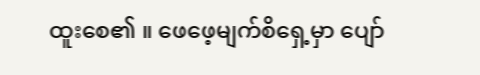ထူးစေ၏ ။ ဖေဖေ့မျက်စိရှေ့မှာ ပျော်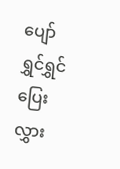ပျော်ရွှင်ရွှင် ပြေးလွှား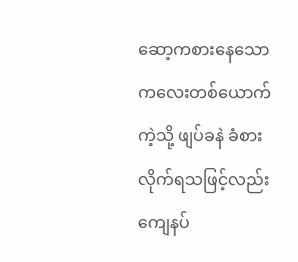ဆော့ကစားနေသော ကလေးတစ်ယောက်ကဲ့သို့ ဖျပ်ခနဲ ခံစားလိုက်ရသဖြင့်လည်း ကျေနပ်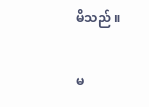မိသည် ။

မ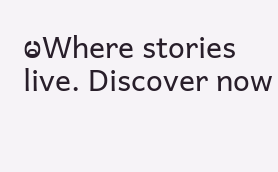မWhere stories live. Discover now